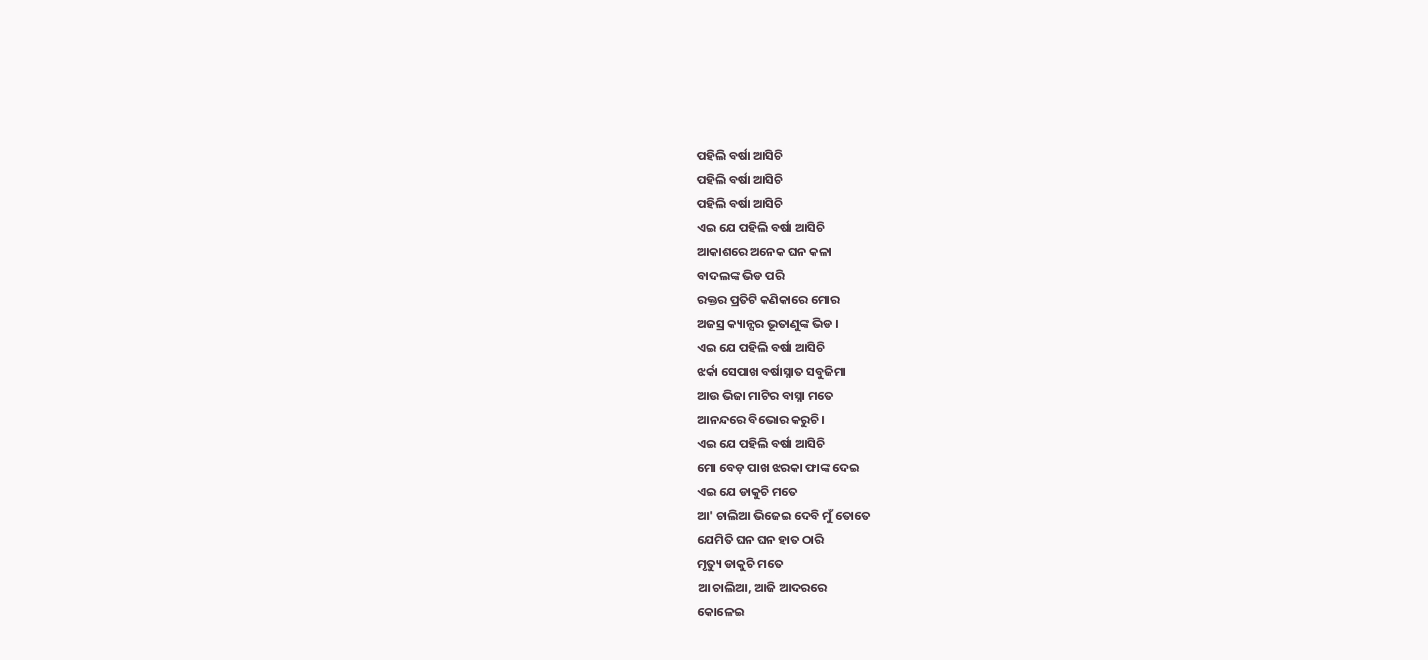ପହିଲି ବର୍ଷା ଆସିଚି
ପହିଲି ବର୍ଷା ଆସିଚି
ପହିଲି ବର୍ଷା ଆସିଚି
ଏଇ ଯେ ପହିଲି ବର୍ଷା ଆସିଚି
ଆକାଶରେ ଅନେକ ଘନ କଳା
ବାଦଲଙ୍କ ଭିଡ ପରି
ରକ୍ତର ପ୍ରତିଟି କଣିକାରେ ମୋର
ଅଜସ୍ର କ୍ୟାନ୍ସର ଭୂତାଣୁଙ୍କ ଭିଡ ।
ଏଇ ଯେ ପହିଲି ବର୍ଷା ଆସିଚି
ଝର୍କା ସେପାଖ ବର୍ଷାସ୍ନାତ ସବୁଜିମା
ଆଉ ଭିଜା ମାଟିର ବାସ୍ନା ମତେ
ଆନନ୍ଦରେ ବିଭୋର କରୁଚି।
ଏଇ ଯେ ପହିଲି ବର୍ଷା ଆସିଚି
ମୋ ବେଡ଼ ପାଖ ଝରକା ଫାଙ୍କ ଦେଇ
ଏଇ ଯେ ଡାକୁଚି ମତେ
ଆ' ଚାଲିଆ ଭିଜେଇ ଦେବି ମୁଁ ତୋତେ
ଯେମିତି ଘନ ଘନ ହାତ ଠାରି
ମୃତ୍ୟୁ ଡାକୁଚି ମତେ
ଆ ଚାଲିଆ, ଆଜି ଆଦରରେ
କୋଳେଇ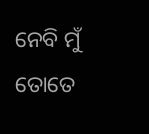ନେବି ମୁଁ ତୋତେ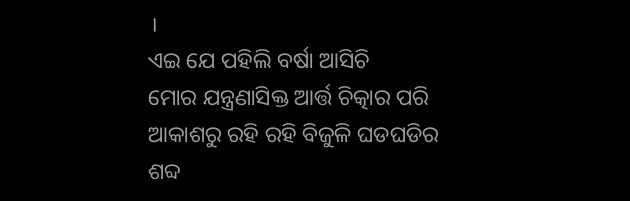।
ଏଇ ଯେ ପହିଲି ବର୍ଷା ଆସିଚି
ମୋର ଯନ୍ତ୍ରଣାସିକ୍ତ ଆର୍ତ୍ତ ଚିତ୍କାର ପରି
ଆକାଶରୁ ରହି ରହି ବିଜୁଳି ଘଡଘଡିର
ଶବ୍ଦ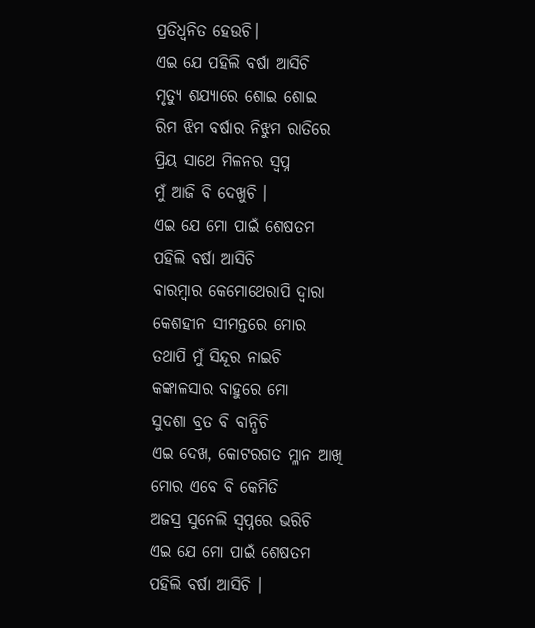ପ୍ରତିଧ୍ୱନିତ ହେଉଚି।
ଏଇ ଯେ ପହିଲି ବର୍ଷା ଆସିଚି
ମୃତ୍ୟୁ ଶଯ୍ୟାରେ ଶୋଇ ଶୋଇ
ରିମ ଝିମ ବର୍ଷାର ନିଝୁମ ରାତିରେ
ପ୍ରିୟ ସାଥେ ମିଳନର ସ୍ଵପ୍ନ
ମୁଁ ଆଜି ବି ଦେଖୁଚି ।
ଏଇ ଯେ ମୋ ପାଇଁ ଶେଷତମ
ପହିଲି ବର୍ଷା ଆସିଚି
ବାରମ୍ବାର କେମୋଥେରାପି ଦ୍ୱାରା
କେଶହୀନ ସୀମନ୍ତରେ ମୋର
ତଥାପି ମୁଁ ସିନ୍ଦୂର ନାଇଚି
କଙ୍କାଳସାର ବାହୁରେ ମୋ
ସୁଦଶା ବ୍ରତ ବି ବାନ୍ଧିଚି
ଏଇ ଦେଖ, କୋଟରଗତ ମ୍ଳାନ ଆଖି
ମୋର ଏବେ ବି କେମିତି
ଅଜସ୍ର ସୁନେଲି ସ୍ଵପ୍ନରେ ଭରିଚି
ଏଇ ଯେ ମୋ ପାଇଁ ଶେଷତମ
ପହିଲି ବର୍ଷା ଆସିଚି ।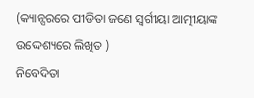(କ୍ୟାନ୍ସରରେ ପୀଡିତା ଜଣେ ସ୍ୱର୍ଗୀୟା ଆତ୍ମୀୟାଙ୍କ ଉଦ୍ଦେଶ୍ୟରେ ଲିଖିତ )
ନିବେଦିତା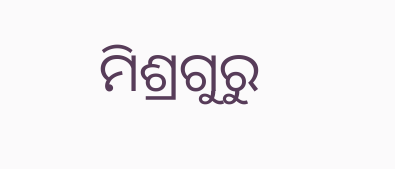ମିଶ୍ରଗୁରୁ